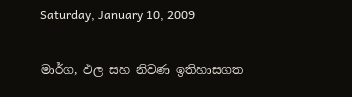Saturday, January 10, 2009

මාර්ග, ඵල සහ නිවණ ඉතිහාසගත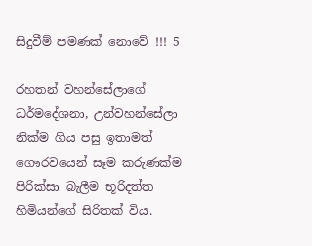සිදුවීම් පමණක් නොවේ !!! 5

රහතන් වහන්සේලාගේ ධර්මදේශනා, උන්වහන්සේලා නික්ම ගිය පසු ඉතාමත් ගෞරවයෙන් සෑම කරුණක්ම පිරික්සා බැලීම භූරිදත්ත හිමියන්ගේ සිරිතක් විය.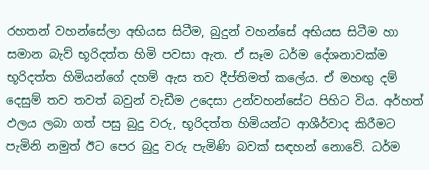රහතන් වහන්සේලා අභියස සිටීම, බුදුන් වහන්සේ අභියස සිටීම හා සමාන බැව් භූරිදත්ත හිමි පවසා ඇත. ඒ සෑම ධර්ම දේශනාවක්ම භූරිදත්ත හිමියන්ගේ දහම් ඇස තව දීප්තිමත් කලේය. ඒ මහඟු දම් දෙසුම් තව තවත් බවුන් වැඩීම උදෙසා උන්වහන්සේට පිහිට විය. අර්හත් ඵලය ලබා ගත් පසු බුදු වරු, භූරිදත්ත හිමියන්ට ආශීර්වාද කිරීමට පැමිනි නමුත් ඊට පෙර බුදු වරු පැමිණි බවක් සඳහන් නොවේ. ධර්ම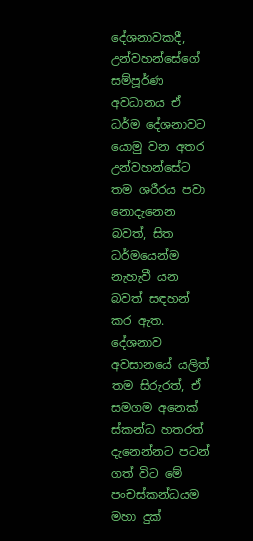දේශනාවකදී, උන්වහන්සේගේ සම්පූර්ණ අවධානය ඒ ධර්ම දේශනාවට යොමු වන අතර උන්වහන්සේට තම ශරීරය පවා නොදැනෙන බවත්, සිත ධර්මයෙන්ම නැහැවී යන බවත් සඳහන් කර ඇත. දේශනාව අවසානයේ යලිත් තම සිරුරත්, ඒ සමගම අනෙක් ස්කන්ධ හතරත් දැනෙන්නට පටන් ගත් විට මේ පංචස්කන්ධයම මහා දුක්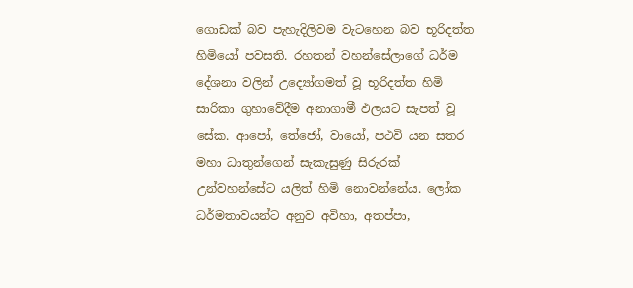ගොඩක් බව පැහැදිලිවම වැටහෙන බව භූරිදත්ත හිමියෝ පවසති. රහතන් වහන්සේලාගේ ධර්ම දේශනා වලින් උද්‍යෝගමත් වූ භූරිදත්ත හිමි සාරිකා ගුහාවේදීම අනාගාමී ඵලයට සැපත් වූ සේක. ආපෝ, තේජෝ, වායෝ, පථවි යන සතර මහා ධාතුන්ගෙන් සැකැසුණු සිරුරක් උන්වහන්සේට යලිත් හිමි නොවන්නේය. ලෝක ධර්මතාවයන්ට අනුව අවිහා, අතප්පා,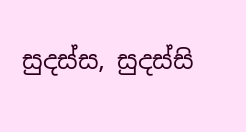සුදස්ස, සුදස්සි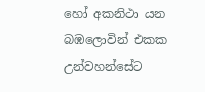හෝ අකනිථා යන බඹලොවින් එකක උන්වහන්සේට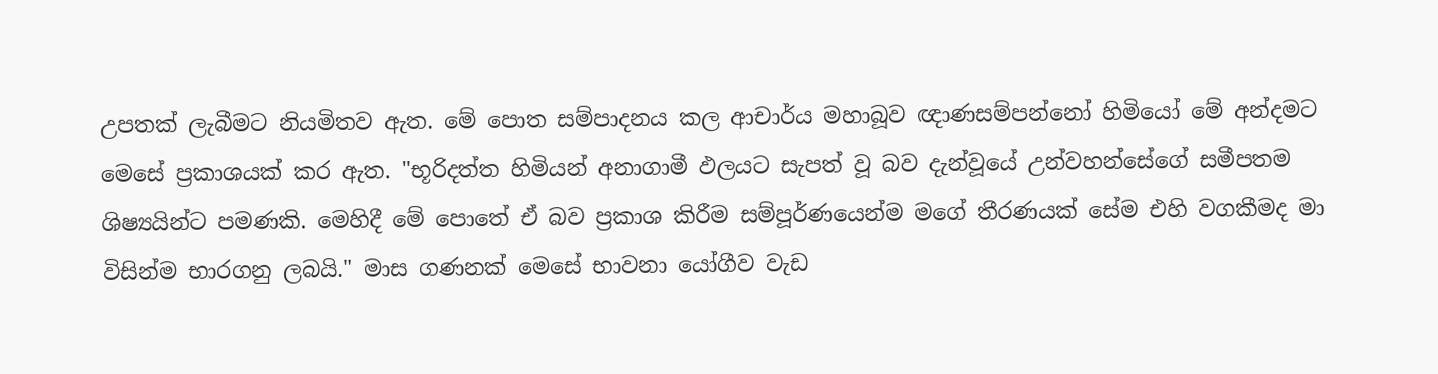උපතක් ලැබීමට නියමිතව ඇත. මේ පොත සම්පාදනය කල ආචාර්ය මහාබූව ඥාණසම්පන්නෝ හිමියෝ මේ අන්දමට මෙසේ ප්‍රකාශයක් කර ඇත. "භූරිදත්ත හිමියන් අනාගාමී ඵලයට සැපත් වූ බව දැන්වූයේ උන්වහන්සේගේ සමීපතම ශිෂ්‍යයින්ට පමණකි. මෙහිදී මේ පොතේ ඒ බව ප්‍රකාශ කිරීම සම්පූර්ණයෙන්ම මගේ තීරණයක් සේම එහි වගකීමද මා විසින්ම භාරගනු ලබයි." මාස ගණනක් මෙසේ භාවනා යෝගීව වැඩ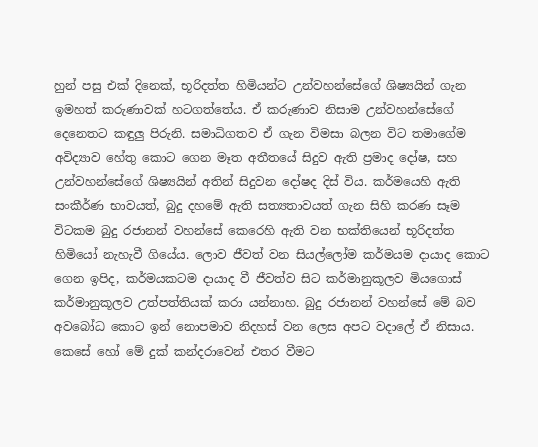හුන් පසු එක් දිනෙක්, භූරිදත්ත හිමියන්ට උන්වහන්සේගේ ශිෂ්‍යයින් ගැන ඉමහත් කරුණාවක් හටගත්තේය. ඒ කරුණාව නිසාම උන්වහන්සේගේ දෙනෙතට කඳුලු පිරුනි. සමාධිගතව ඒ ගැන විමසා බලන විට තමාගේම අවිද්‍යාව හේතු කොට ගෙන මෑත අතීතයේ සිදුව ඇති ප්‍රමාද දෝෂ, සහ උන්වහන්සේගේ ශිෂ්‍යයින් අතින් සිදුවන දෝෂද දිස් විය. කර්මයෙහි ඇති සංකීර්ණ භාවයත්, බුදු දහමේ ඇති සත්‍යතාවයත් ගැන සිහි කරණ සෑම විටකම බුදු රජානන් වහන්සේ කෙරෙහි ඇති වන භක්තියෙන් භූරිදත්ත හිමියෝ නැහැවී ගියේය. ලොව ජීවත් වන සියල්ලෝම කර්මයම දායාද කොට ගෙන ඉපිද, කර්මයකටම දායාද වී ජීවත්ව සිට කර්මානුකූලව මියගොස් කර්මානුකූලව උත්පත්තියක් කරා යන්නාහ. බුදු රජානන් වහන්සේ මේ බව අවබෝධ කොට ඉන් නොපමාව නිදහස් වන ලෙස අපට වදාලේ ඒ නිසාය. කෙසේ හෝ මේ දුක් කන්දරාවෙන් එතර වීමට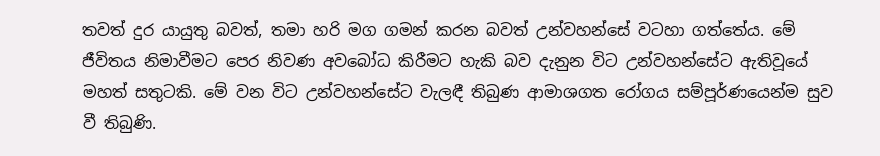තවත් දුර යායුතු බවත්, තමා හරි මග ගමන් කරන බවත් උන්වහන්සේ වටහා ගත්තේය. මේ ජීවිතය නිමාවීමට පෙර නිවණ අවබෝධ කිරීමට හැකි බව දැනුන විට උන්වහන්සේට ඇතිවූයේ මහත් සතුටකි. මේ වන විට උන්වහන්සේට වැලඳී තිබුණ ආමාශගත රෝගය සම්පූර්ණයෙන්ම සුව වී තිබුණි.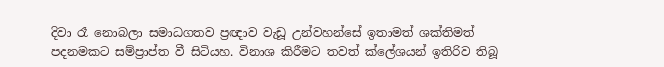දිවා රෑ නොබලා සමාධගතව ප්‍රඥාව වැඩූ උන්වහන්සේ ඉතාමත් ශක්තිමත් පදනමකට සම්ප්‍රාප්ත වී සිටියහ. විනාශ කිරීමට තවත් ක්ලේශයන් ඉතිරිව තිබූ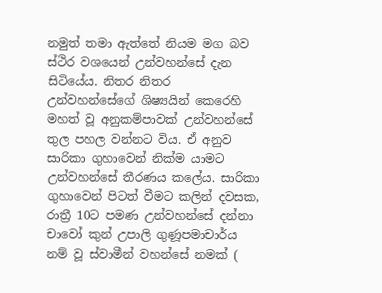නමුත් තමා ඇත්තේ නියම මග බව ස්ථිර වශයෙන් උන්වහන්සේ දැන සිටියේය. නිතර නිතර උන්වහන්සේගේ ශිෂ්‍යයින් කෙරෙහි මහත් වූ අනුකම්පාවක් උන්වහන්සේ තුල පහල වන්නට විය. ඒ අනුව සාරිකා ගුහාවෙන් නික්ම යාමට උන්වහන්සේ තීරණය කලේය. සාරිකා ගුහාවෙන් පිටත් වීමට කලින් දවසක, රාත්‍රී 10ට පමණ උන්වහන්සේ දන්නා චාවෝ කුන් උපාලි ගුණූපමාචාර්ය නම් වූ ස්වාමීන් වහන්සේ නමක් (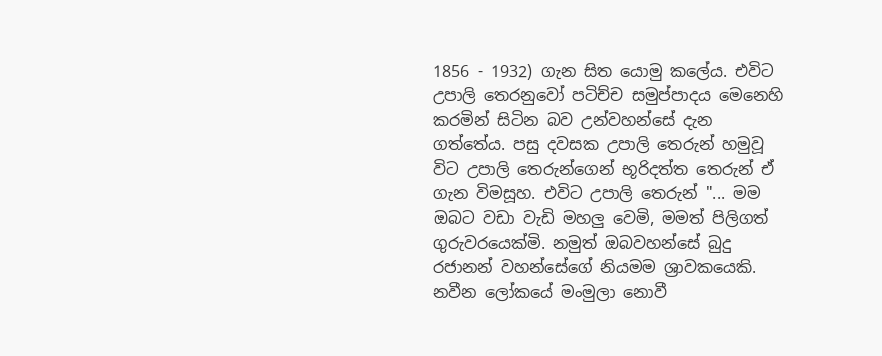1856 - 1932) ගැන සිත යොමු කලේය. එවිට උපාලි තෙරනුවෝ පටිච්ච සමුප්පාදය මෙනෙහි කරමින් සිටින බව උන්වහන්සේ දැන ගත්තේය. පසු දවසක උපාලි තෙරුන් හමුවූ විට උපාලි තෙරුන්ගෙන් භූරිදත්ත තෙරුන් ඒ ගැන විමසූහ. එවිට උපාලි තෙරුන් "... මම ඔබට වඩා වැඩි මහලු වෙමි, මමත් පිලිගත් ගුරුවරයෙක්මි. නමුත් ඔබවහන්සේ බුදු රජානන් වහන්සේගේ නියමම ශ්‍රාවකයෙකි. නවීන ලෝකයේ මංමුලා නොවී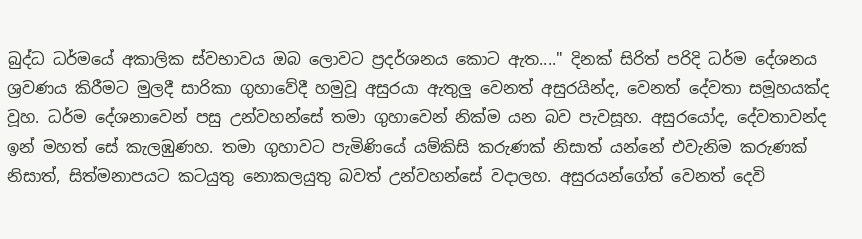බුද්ධ ධර්මයේ අකාලික ස්වභාවය ඔබ ලොවට ප්‍රදර්ශනය කොට ඇත...." දිනක් සිරිත් පරිදි ධර්ම දේශනය ශ්‍රවණය කිරීමට මුලදී සාරිකා ගුහාවේදී හමුවූ අසුරයා ඇතුලු වෙනත් අසුරයින්ද, වෙනත් දේවතා සමූහයක්ද වූහ. ධර්ම දේශනාවෙන් පසු උන්වහන්සේ තමා ගුහාවෙන් නික්ම යන බව පැවසූහ. අසුරයෝද, දේවතාවන්ද ඉන් මහත් සේ කැලඹුණහ. තමා ගුහාවට පැමිණියේ යම්කිසි කරුණක් නිසාත් යන්නේ එවැනිම කරුණක් නිසාත්, සිත්මනාපයට කටයුතු නොකලයුතු බවත් උන්වහන්සේ වදාලහ. අසුරයන්ගේත් වෙනත් දෙවි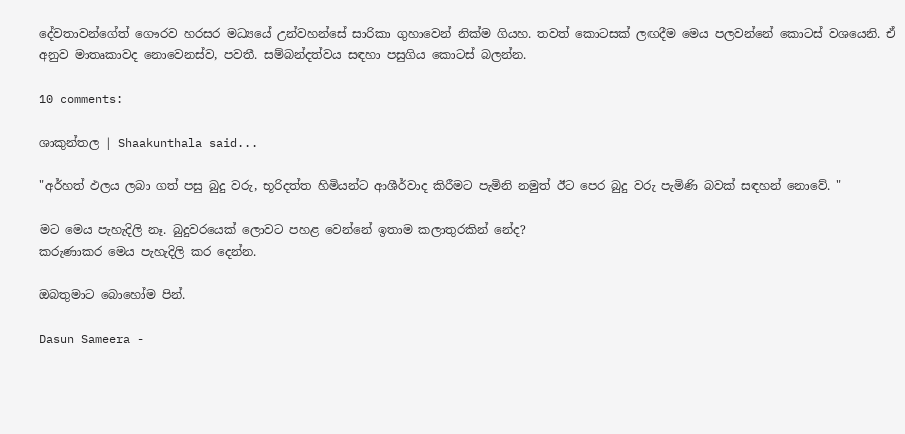දේවතාවන්ගේත් ගෞරව හරසර මධ්‍යයේ උන්වහන්සේ සාරිකා ගුහාවෙන් නික්ම ගියහ. තවත් කොටසක් ලඟදීම මෙය පලවන්නේ කොටස් වශයෙනි. ඒ අනුව මාතෘකාවද නොවෙනස්ව, පවතී. සම්බන්දත්වය සඳහා පසුගිය කොටස් බලන්න.

10 comments:

ශාකුන්තල | Shaakunthala said...

"අර්හත් ඵලය ලබා ගත් පසු බුදු වරු, භූරිදත්ත හිමියන්ට ආශීර්වාද කිරීමට පැමිනි නමුත් ඊට පෙර බුදු වරු පැමිණි බවක් සඳහන් නොවේ. "

මට මෙය පැහැදිලි නෑ. බුදුවරයෙක් ලොවට පහළ වෙන්නේ ඉතාම කලාතුරකින් නේද?
කරුණාකර මෙය පැහැදිලි කර දෙන්න.

ඔබතුමාට බොහෝම පින්.

Dasun Sameera -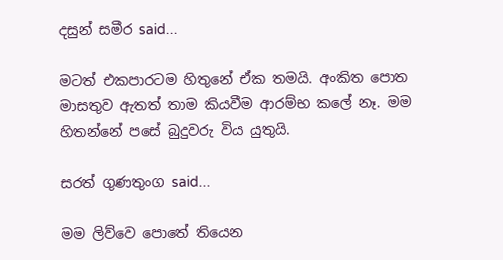දසුන් සමීර said...

මටත් එකපාරටම හිතුනේ ඒක තමයි. අංකිත පොත මාසතුව ඇතත් තාම කියවීම ආරම්භ කලේ නෑ. මම හිතන්නේ පසේ බුදුවරු විය යුතුයි.

සරත් ගුණතුංග said...

මම ලිව්වෙ පොතේ තියෙන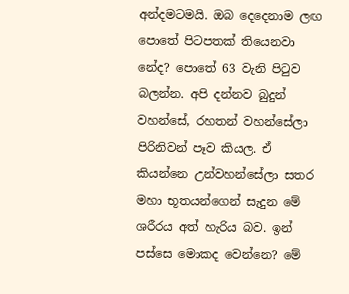අන්දමටමයි. ඔබ දෙදෙනාම ලඟ පොතේ පිටපතක් තියෙනවා නේද? පොතේ 63 වැනි පිටුව බලන්න. අපි දන්නව බුදුන් වහන්සේ, රහතන් වහන්සේලා පිරිනිවන් පෑව කියල. ඒ කියන්නෙ උන්වහන්සේලා සතර මහා භූතයන්ගෙන් සැදුන මේ ශරීරය අත් හැරිය බව. ඉන් පස්සෙ මොකද වෙන්නෙ? මේ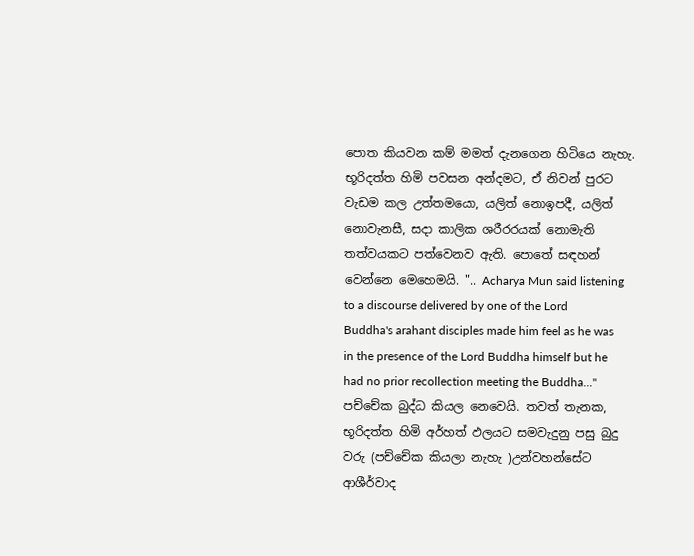පොත කියවන කම් මමත් දැනගෙන හිටියෙ නැහැ. භූරිදත්ත හිමි පවසන අන්දමට, ඒ නිවන් පුරට වැඩම කල උත්තමයො, යලිත් නොඉපදී, යලිත් නොවැනසී, සදා කාලික ශරීරරයක් නොමැති තත්වයකට පත්වෙනව ඇති. පොතේ සඳහන් වෙන්නෙ මෙහෙමයි. ".. Acharya Mun said listening to a discourse delivered by one of the Lord Buddha's arahant disciples made him feel as he was in the presence of the Lord Buddha himself but he had no prior recollection meeting the Buddha..." පච්චේක බුද්ධ කියල නෙවෙයි. තවත් තැනක, භූරිදත්ත හිමි අර්හත් ඵලයට සමවැදුනු පසු බුදු වරු (පච්චේක කියලා නැහැ )උන්වහන්සේට ආශීර්වාද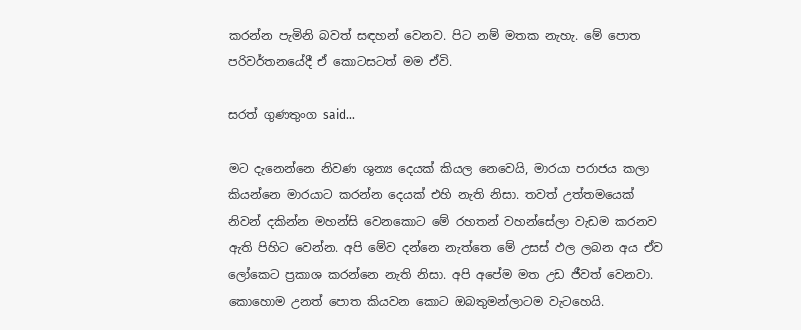කරන්න පැමිනි බවත් සඳහන් වෙනව. පිට නම් මතක නැහැ. මේ පොත පරිවර්තනයේදී ඒ කොටසටත් මම ඒවි.

සරත් ගුණතුංග said...

මට දැනෙන්නෙ නිවණ ශුන්‍ය දෙයක් කියල නෙවෙයි, මාරයා පරාජය කලා කියන්නෙ මාරයාට කරන්න දෙයක් එහි නැති නිසා. තවත් උත්තමයෙක් නිවන් දකින්න මහන්සි වෙනකොට මේ රහතන් වහන්සේලා වැඩම කරනව ඇති පිහිට වෙන්න. අපි මේව දන්නෙ නැත්තෙ මේ උසස් ඵල ලබන අය ඒව ලෝකෙට ප්‍රකාශ කරන්නෙ නැති නිසා. අපි අපේම මත උඩ ජීවත් වෙනවා. කොහොම උනත් පොත කියවන කොට ඔබතුමන්ලාටම වැටහෙයි.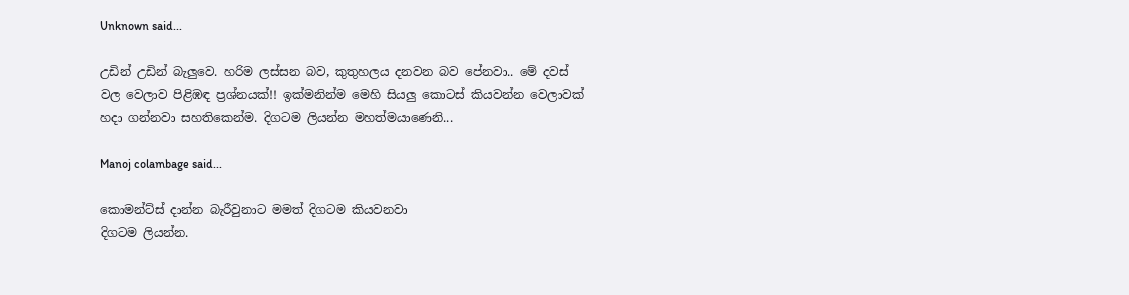Unknown said...

උඩින් උඩින් බැලුවෙ. හරිම ලස්‌සන බව, කුතුහලය දනවන බව පේනවා.. මේ දවස්‌ වල වෙලාව පිළිඹඳ ප්‍රශ්නයක්‌!! ඉක්‌මනින්ම මෙහි සියලු කොටස්‌ කියවන්න වෙලාවක්‌ හදා ගන්නවා සහතිකෙන්ම. දිගටම ලියන්න මහත්මයාණෙනි...

Manoj colambage said...

කොමන්ට්ස් දාන්න බැරීවුනාට මමත් දිගටම කියවනවා
දිගටම ලියන්න.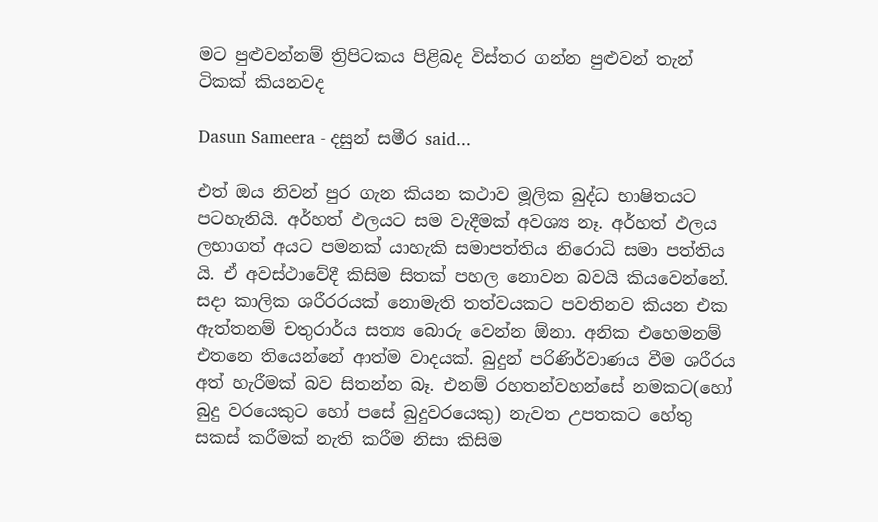මට පුළුවන්නම් ත්‍රිපිටකය පිළිබද විස්තර ගන්න පුළුවන් තැන් ටිකක් කියනවද

Dasun Sameera - දසුන් සමීර said...

එත් ඔය නිවන් පුර ගැන කියන කථාව මූලික බුද්ධ භාෂිතයට පටහැනියි. අර්හත් ඵලයට සම වැදීමක් අවශ්‍ය නෑ. අර්හත් ඵලය ලභාගත් අයට පමනක් යාහැකි සමාපත්තිය නිරොධි සමා පත්තිය යි. ඒ අවස්ථාවේදී කිසිම සිතක් පහල නොවන බවයි කියවෙන්නේ. සදා කාලික ශරීරරයක් නොමැති තත්වයකට පවතිනව කියන එක ඇත්තනම් චතුරාර්ය සත්‍ය බොරු වෙන්න ඕනා. අනික එහෙමනම් එතනෙ තියෙන්නේ ආත්ම වාදයක්. බුදුන් පරිණිර්වාණය වීම ශරීරය අත් හැරීමක් බව සිතන්න බෑ. එනම් රහතන්වහන්සේ නමකට(හෝ බුදු වරයෙකුට හෝ පසේ බුදුවරයෙකු) නැවත උපතකට හේතු සකස් කරීමක් නැති කරීම නිසා කිසිම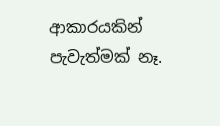ආකාරයකින් පැවැත්මක් නෑ.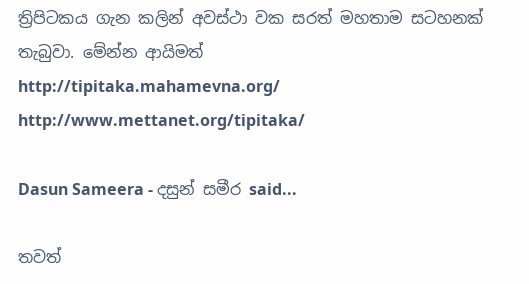ත්‍රිපිටකය ගැන කලින් අවස්ථා වක සරත් මහතාම සටහනක් තැබුවා. මේන්න ආයිමත්
http://tipitaka.mahamevna.org/
http://www.mettanet.org/tipitaka/

Dasun Sameera - දසුන් සමීර said...

තවත්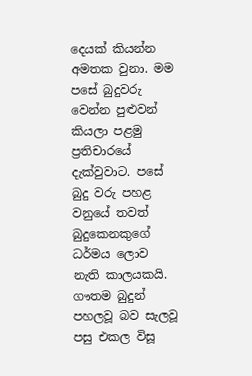දෙයක් කියන්න අමතක වුනා. මම පසේ බුදුවරු වෙන්න පුළුවන් කියලා පළමු ප්‍රතිචාරයේ දැක්වුවාට. පසේ බුදු වරු පහළ වනුයේ තවත් බුදුකෙනකුගේ ධර්මය ලොව නැති කාලයකයි. ගෟතම බුදුන් පහලවූ බව සැලවූ පසු එකල විසූ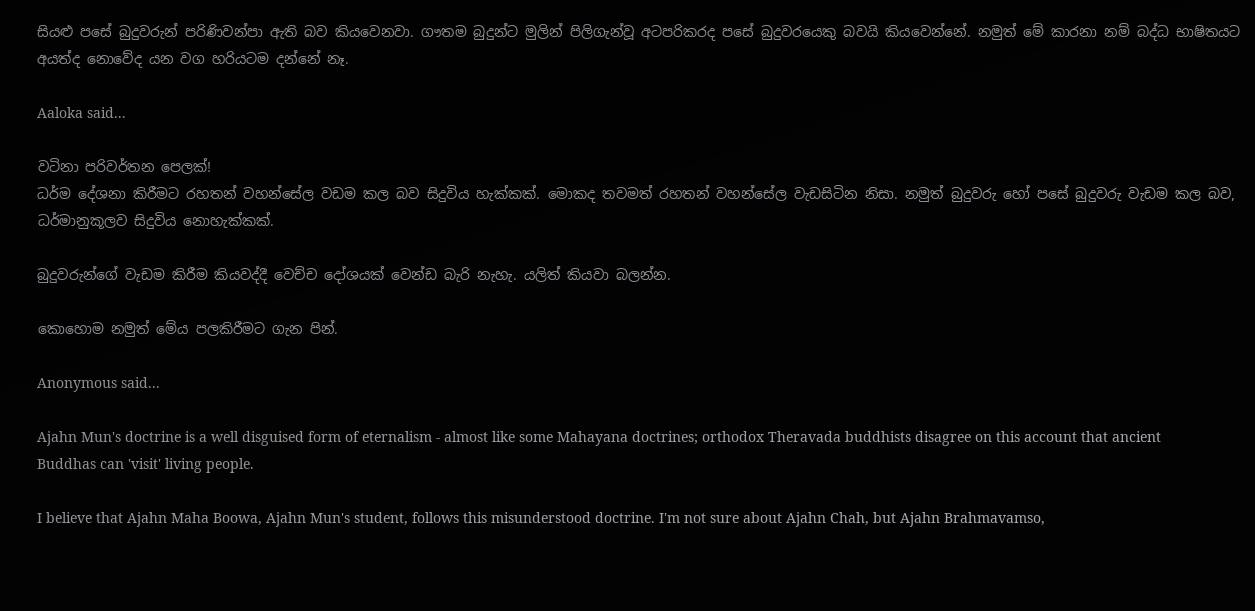සියළු පසේ බුදුවරුන් පරිණිවන්පා ඇති බව කියවෙනවා. ගෟතම බුදුන්ට මුලින් පිලිගැන්වූ අටපරිකරද පසේ බුදුවරයෙකු බවයි කියවෙන්නේ. නමුත් මේ කාරනා නම් බද්ධ භාෂිතයට අයත්ද නොවේද යන වග හරියටම දන්නේ නෑ.

Aaloka said...

වටිනා පරිවර්තන පෙලක්!
ධර්ම දේශනා කිරීමට රහතන් වහන්සේල වඩම කල බව සිදුවිය හැක්කක්. මොකද තවමත් රහතන් වහන්සේල වැඩසිටින නිසා. නමුත් බුදුවරු හෝ පසේ බුදුවරු වැඩම කල බව, ධර්මානුකූලව සිදුවිය නොහැක්කක්.

බුදුවරුන්ගේ වැඩම කිරීම කියවද්දී වෙච්ච දෝශයක් වෙන්ඩ බැරි නැහැ. යලිත් කියවා බලන්න.

කොහොම නමුත් මේය පලකිරීමට ගැන පින්.

Anonymous said...

Ajahn Mun's doctrine is a well disguised form of eternalism - almost like some Mahayana doctrines; orthodox Theravada buddhists disagree on this account that ancient Buddhas can 'visit' living people.

I believe that Ajahn Maha Boowa, Ajahn Mun's student, follows this misunderstood doctrine. I'm not sure about Ajahn Chah, but Ajahn Brahmavamso,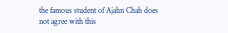the famous student of Ajahn Chah does not agree with this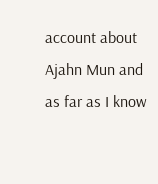account about Ajahn Mun and as far as I know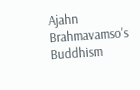Ajahn Brahmavamso's Buddhism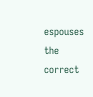espouses the correct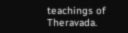teachings of Theravada.